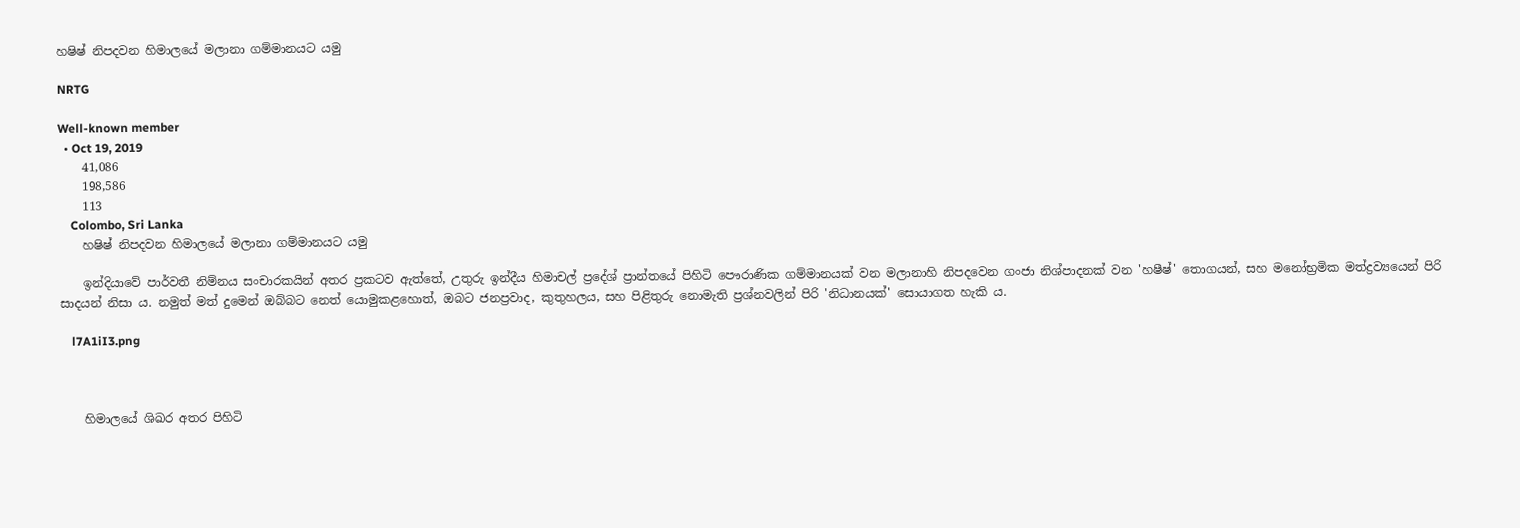හෂිෂ් නිපදවන හිමාලයේ මලානා ගම්මානයට යමු

NRTG

Well-known member
  • Oct 19, 2019
    41,086
    198,586
    113
    Colombo, Sri Lanka
    හෂිෂ් නිපදවන හිමාලයේ මලානා ගම්මානයට යමු

    ඉන්දියාවේ පාර්වතී නිම්නය සංචාරකයින් අතර ප්‍රකටව ඇත්තේ, උතුරු ඉන්දීය හිමාචල් ප්‍රදේශ් ප්‍රාන්තයේ පිහිටි පෞරාණික ගම්මානයක් වන මලානාහි නිපදවෙන ගංජා නිශ්පාදනක් වන 'හෂීෂ්' තොගයන්, සහ මනෝභ්‍රමික මත්ද්‍රව්‍යයෙන් පිරි සාදයන් නිසා ය. නමුත් මත් දුමෙන් ඔබ්බට නෙත් යොමුකළහොත්, ඔබට ජනප්‍රවාද, කුතුහලය, සහ පිළිතුරු නොමැති ප්‍රශ්නවලින් පිරි 'නිධානයක්' සොයාගත හැකි ය.

    l7A1iI3.png



    හිමාලයේ ශිඛර අතර පිහිටි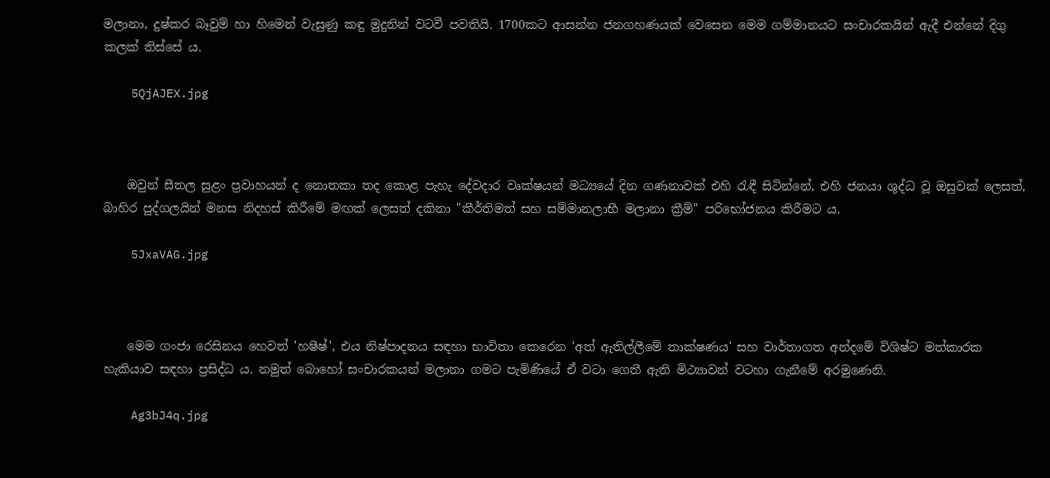මලානා, දුෂ්කර බෑවුම් හා හිමෙන් වැසුණු කඳු මුදුනින් වටවී පවතියි. 1700කට ආසන්න ජනගහණයක් වෙසෙන මෙම ගම්මානයට සංචාරකයින් ඇදී එන්නේ දිගු කලක් තිස්සේ ය.

    5QjAJEX.jpg



    ඔවුන් සීතල සුළං ප්‍රවාහයන් ද නොතකා තද කොළ පැහැ දේවදාර වෘක්ෂයන් මධ්‍යයේ දින ගණනාවක් එහි රැඳී සිටින්නේ, එහි ජනයා ශුද්ධ වූ ඔසුවක් ලෙසත්, බාහිර පුද්ගලයින් මනස නිදහස් කිරීමේ මඟක් ලෙසත් දකිනා "කීර්තිමත් සහ සම්මානලාභී මලානා ක්‍රීම්" පරිභෝජනය කිරීමට ය.

    5JxaVAG.jpg



    මෙම ගංජා රෙසිනය හෙවත් 'හෂීෂ්', එය නිෂ්පාදනය සඳහා භාවිතා කෙරෙන 'අත් ඇතිල්ලීමේ තාක්ෂණය' සහ වාර්තාගත අන්දමේ විශිෂ්ට මත්කාරක හැකියාව සඳහා ප්‍රසිද්ධ ය. නමුත් බොහෝ සංචාරකයන් මලානා ගමට පැමිණියේ ඒ වටා ගෙතී ඇති මිථ්‍යාවන් වටහා ගැනීමේ අරමුණෙනි.

    Ag3bJ4q.jpg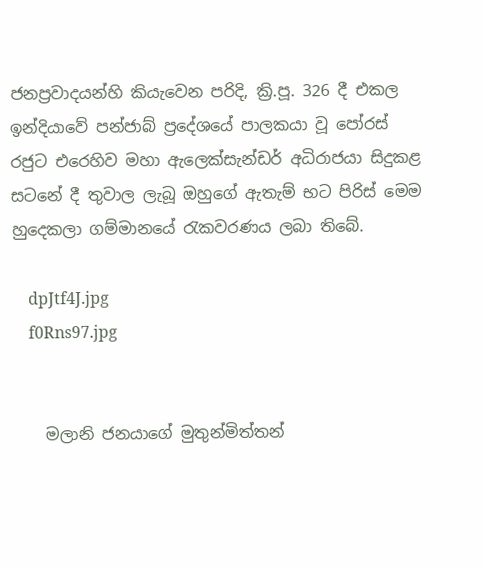ජනප්‍රවාදයන්හි කියැවෙන පරිදි, ක්‍රි.පූ. 326 දී එකල ඉන්දියාවේ පන්ජාබ් ප්‍රදේශයේ පාලකයා වූ පෝරස් රජුට එරෙහිව මහා ඇලෙක්සැන්ඩර් අධිරාජයා සිදුකළ සටනේ දී තුවාල ලැබූ ඔහුගේ ඇතැම් භට පිරිස් මෙම හුදෙකලා ගම්මානයේ රැකවරණය ලබා තිබේ.

    dpJtf4J.jpg
    f0Rns97.jpg


    මලානි ජනයාගේ මුතුන්මිත්තන්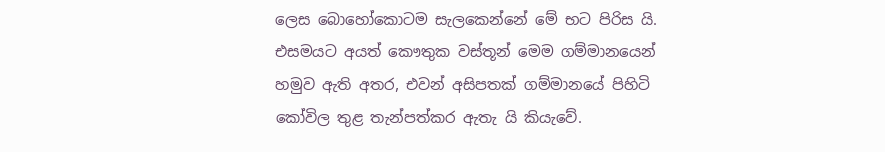ලෙස බොහෝකොටම සැලකෙන්නේ මේ භට පිරිස යි. එසමයට අයත් කෞතුක වස්තූන් මෙම ගම්මානයෙන් හමුව ඇති අතර, එවන් අසිපතක් ගම්මානයේ පිහිටි කෝවිල තුළ තැන්පත්කර ඇතැ යි කියැවේ.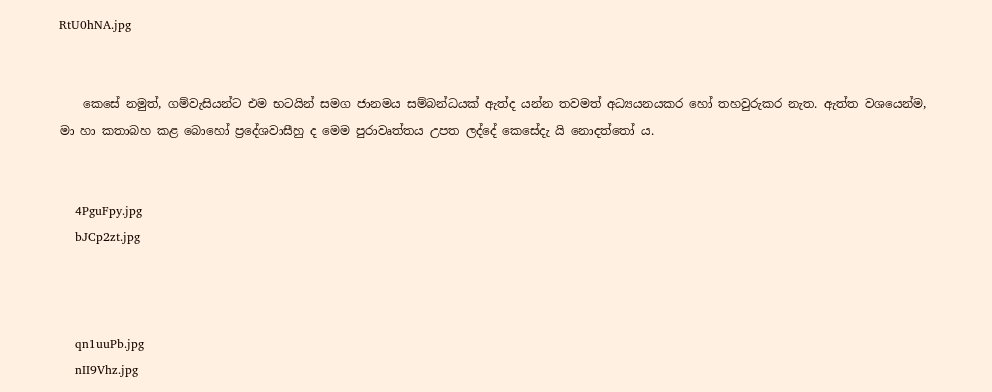RtU0hNA.jpg


    කෙසේ නමුත්, ගම්වැසියන්ට එම භටයින් සමග ජානමය සම්බන්ධයක් ඇත්ද යන්න තවමත් අධ්‍යයනයකර හෝ තහවුරුකර නැත. ඇත්ත වශයෙන්ම, මා හා කතාබහ කළ බොහෝ ප්‍රදේශවාසීහු ද මෙම පුරාවෘත්තය උපත ලද්දේ කෙසේදැ යි නොදත්තෝ ය.


    4PguFpy.jpg
    bJCp2zt.jpg



    qn1uuPb.jpg
    nII9Vhz.jpg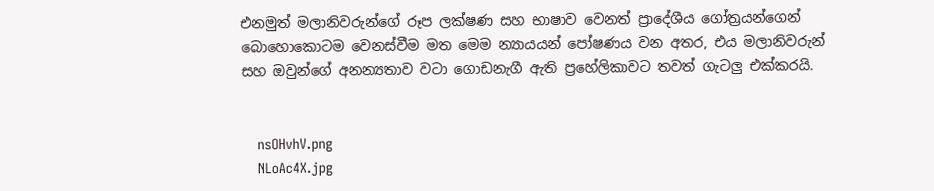එනමුත් මලානිවරුන්ගේ රූප ලක්ෂණ සහ භාෂාව වෙනත් ප්‍රාදේශීය ගෝත්‍රයන්ගෙන් බොහොකොටම වෙනස්වීම මත මෙම න්‍යායයන් පෝෂණය වන අතර, එය මලානිවරුන් සහ ඔවුන්ගේ අනන්‍යතාව වටා ගොඩනැගී ඇති ප්‍රහේලිකාවට තවත් ගැටලු එක්කරයි.


    nsOHvhV.png
    NLoAc4X.jpg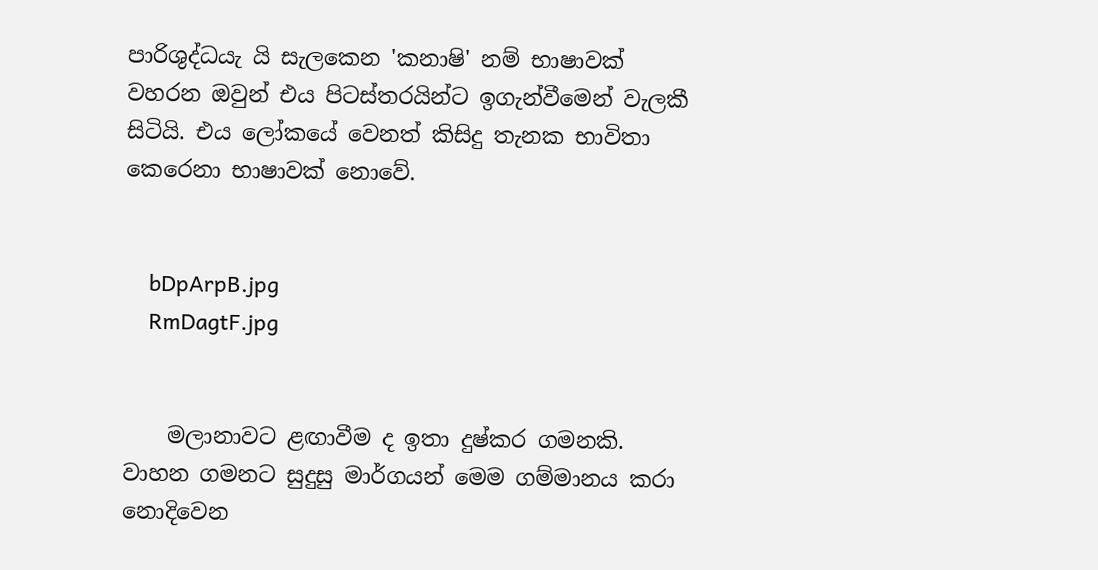පාරිශුද්ධයැ යි සැලකෙන 'කනාෂි' නම් භාෂාවක් වහරන ඔවුන් එය පිටස්තරයින්ට ඉගැන්වීමෙන් වැලකී සිටියි. එය ලෝකයේ වෙනත් කිසිදු තැනක භාවිතා කෙරෙනා භාෂාවක් නොවේ.


    bDpArpB.jpg
    RmDagtF.jpg


    මලානාවට ළඟාවීම ද ඉතා දුෂ්කර ගමනකි. වාහන ගමනට සුදුසු මාර්ගයන් මෙම ගම්මානය කරා නොදිවෙන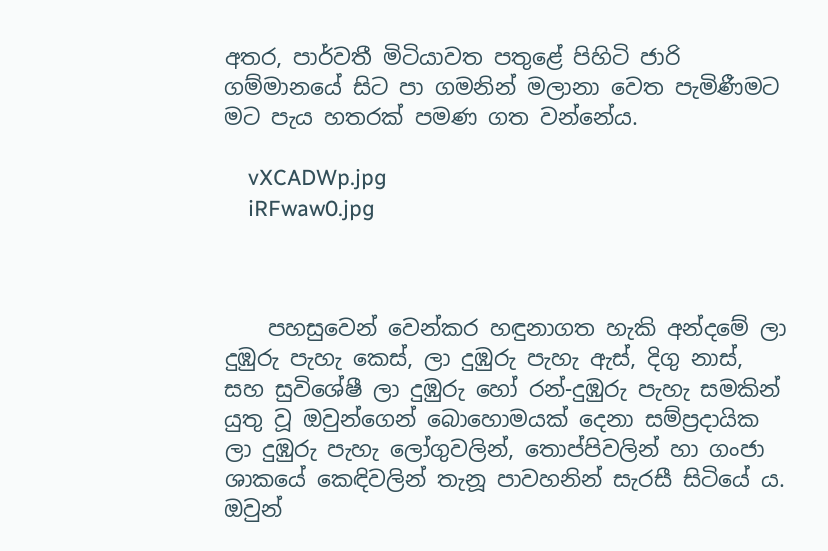අතර, පාර්වතී මිටියාවත පතුළේ පිහිටි ජාරි ගම්මානයේ සිට පා ගමනින් මලානා වෙත පැමිණීමට මට පැය හතරක් පමණ ගත වන්නේය.

    vXCADWp.jpg
    iRFwaw0.jpg



    පහසුවෙන් වෙන්කර හඳුනාගත හැකි අන්දමේ ලා දුඹුරු පැහැ කෙස්, ලා දුඹුරු පැහැ ඇස්, දිගු නාස්, සහ සුවිශේෂී ලා දුඹුරු හෝ රන්-දුඹුරු පැහැ සමකින් යුතු වූ ඔවුන්ගෙන් බොහොමයක් දෙනා සම්ප්‍රදායික ලා දුඹුරු පැහැ ලෝගුවලින්, තොප්පිවලින් හා ගංජා ශාකයේ කෙඳිවලින් තැනූ පාවහනින් සැරසී සිටියේ ය. ඔවුන්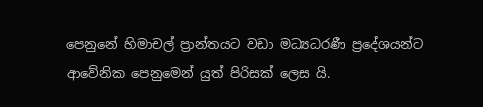පෙනුනේ හිමාචල් ප්‍රාන්තයට වඩා මධ්‍යධරණී ප්‍රදේශයන්ට ආවේනික පෙනුමෙන් යුත් පිරිසක් ලෙස යි.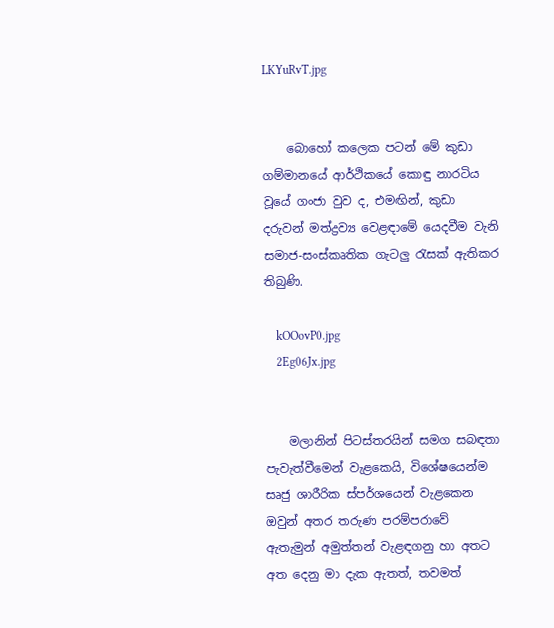LKYuRvT.jpg


    බොහෝ කලෙක පටන් මේ කුඩා ගම්මානයේ ආර්ථිකයේ කොඳු නාරටිය වූයේ ගංජා වුව ද, එමඟින්, කුඩා දරුවන් මත්ද්‍රව්‍ය වෙළඳාමේ යෙදවීම වැනි සමාජ-සංස්කෘතික ගැටලු රැසක් ඇතිකර තිබුණි.

    kOOovP0.jpg
    2Eg06Jx.jpg


    මලානින් පිටස්තරයින් සමග සබඳතා පැවැත්වීමෙන් වැළකෙයි, විශේෂයෙන්ම සෘජු ශාරීරික ස්පර්ශයෙන් වැළකෙන ඔවුන් අතර තරුණ පරම්පරාවේ ඇතැමුන් අමුත්තන් වැළඳගනු හා අතට අත දෙනු මා දැක ඇතත්, තවමත්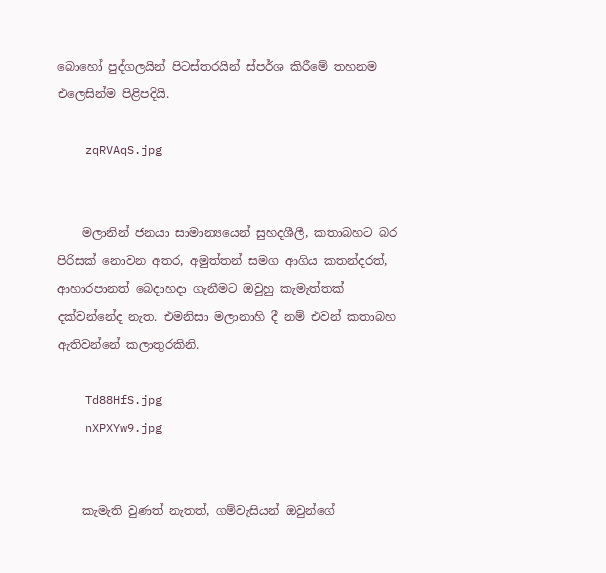බොහෝ පුද්ගලයින් පිටස්තරයින් ස්පර්ශ කිරීමේ තහනම එලෙසින්ම පිළිපදියි.

    zqRVAqS.jpg


    මලානින් ජනයා සාමාන්‍යයෙන් සුහදශීලී, කතාබහට බර පිරිසක් නොවන අතර, අමුත්තන් සමග ආගිය කතන්දරත්, ආහාරපානත් බෙදාහදා ගැනීමට ඔවුහු කැමැත්තක් දක්වන්නේද නැත. එමනිසා මලානාහි දී නම් එවන් කතාබහ ඇතිවන්නේ කලාතුරකිනි.

    Td88HfS.jpg
    nXPXYw9.jpg


    කැමැති වුණත් නැතත්, ගම්වැසියන් ඔවුන්ගේ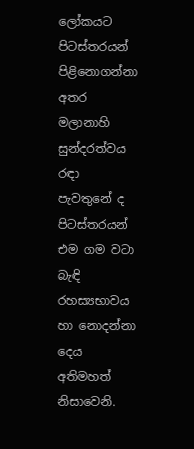ලෝකයට පිටස්තරයන් පිළිනොගන්නා අතර මලානාහි සුන්දරත්වය රඳා පැවතුනේ ද පිටස්තරයන් එම ගම වටා බැඳි රහස්‍යභාවය හා නොදන්නා දෙය අතිමහත් නිසාවෙනි.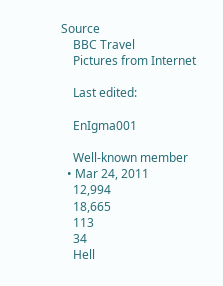Source
    BBC Travel
    Pictures from Internet

    Last edited:

    EnIgma001

    Well-known member
  • Mar 24, 2011
    12,994
    18,665
    113
    34
    Hell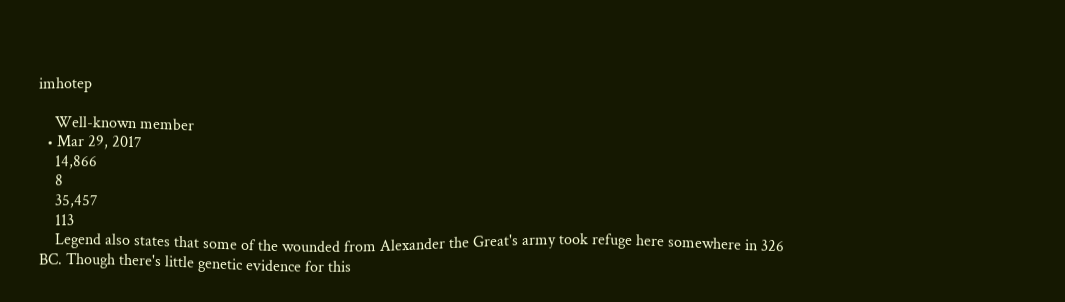imhotep

    Well-known member
  • Mar 29, 2017
    14,866
    8
    35,457
    113
    Legend also states that some of the wounded from Alexander the Great's army took refuge here somewhere in 326 BC. Though there's little genetic evidence for this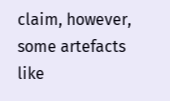claim, however, some artefacts like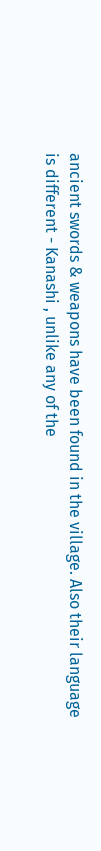ancient swords & weapons have been found in the village. Also their language is different - Kanashi , unlike any of the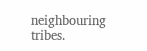neighbouring tribes.